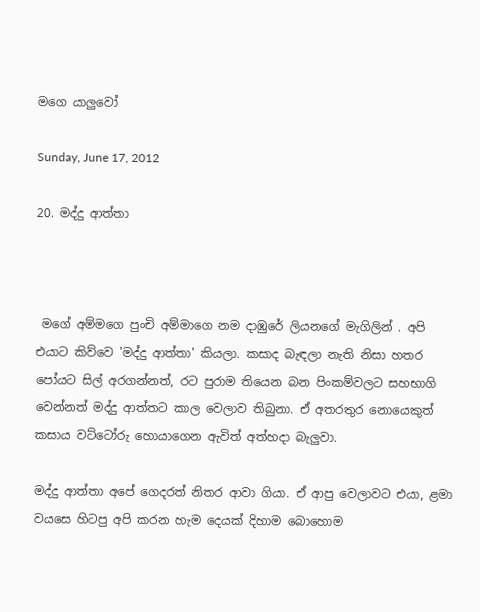මගෙ යාලුවෝ

Sunday, June 17, 2012

20. මද්දු ආත්තා



 මගේ අම්මගෙ පුංචි අම්මාගෙ නම දාඹුරේ ලියනගේ මැගිලින් . අපි එයාට කිව්වෙ 'මද්දු ආත්තා' කියලා. කසාද බැඳලා නැති නිසා හතර පෝයට සිල් අරගන්නත්, රට පුරාම තියෙන බන පිංකම්වලට සහභාගි වෙන්නත් මද්දු ආත්තට කාල වෙලාව තිබුනා. ඒ අතරතුර නොයෙකුත් කසාය වට්ටෝරු හොයාගෙන ඇවිත් අත්හදා බැලුවා.

මද්දු ආත්තා අපේ ගෙදරත් නිතර ආවා ගියා. ඒ ආපු වෙලාවට එයා, ළමා වයසෙ හිටපු අපි කරන හැම දෙයක් දිහාම බොහොම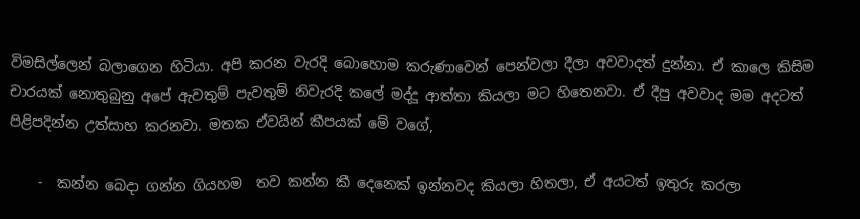විමසිල්ලෙන් බලාගෙන හිටියා. අපි කරන වැරදි බොහොම කරුණාවෙන් පෙන්වලා දීලා අවවාදත් දුන්නා. ඒ කාලෙ කිසිම චාරයක් නොතුබුනු අපේ ඇවතුම් පැවතුම් නිවැරදි කලේ මද්දු ආත්තා කියලා මට හිතෙනවා. ඒ දීපු අවවාද මම අදටත් පිළිපදින්න උත්සාහ කරනවා. මතක ඒවයින් කීපයක් මේ වගේ,

    -  කන්න බෙදා ගන්න ගියහම  තව කන්න කී දෙනෙක් ඉන්නවද කියලා හිතලා, ඒ අයටත් ඉතුරු කරලා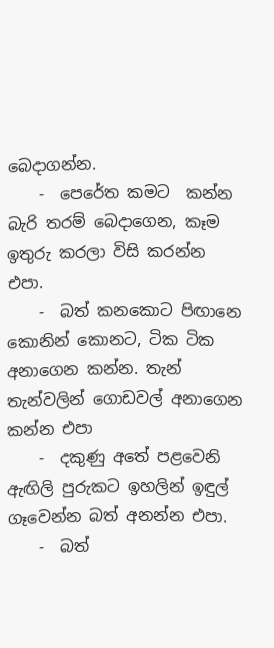බෙදාගන්න.
    -  පෙරේත කමට  කන්න බැරි තරම් බෙදාගෙන, කෑම ඉතුරු කරලා විසි කරන්න එපා.
    -  බත් කනකොට පිඟානෙ කොනින් කොනට, ටික ටික අනාගෙන කන්න. තැන් තැන්වලින් ගොඩවල් අනාගෙන කන්න එපා
    -  දකුණු අතේ පළවෙනි ඇඟිලි පුරුකට ඉහලින් ඉඳුල් ගෑවෙන්න බත් අනන්න එපා.
    -  බත්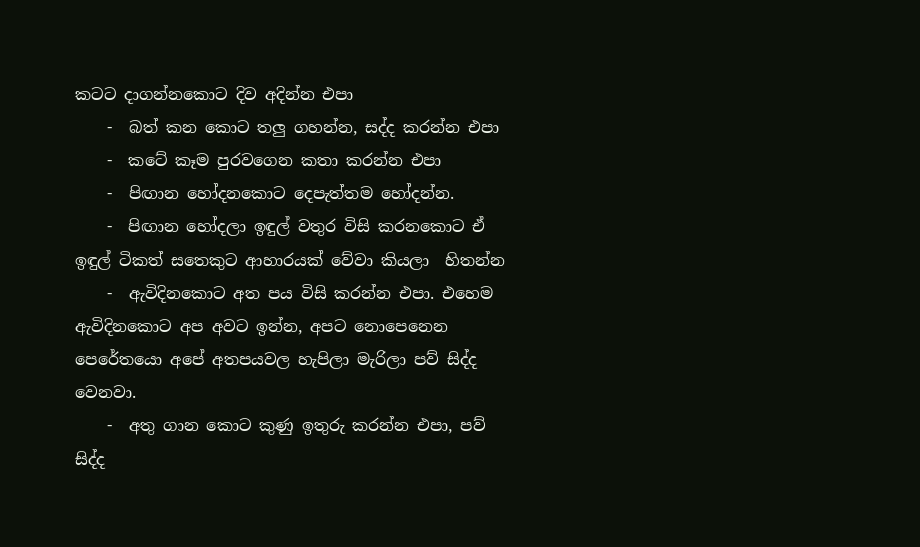කටට දාගන්නකොට දිව අදින්න එපා
    -  බත් කන කොට තලු ගහන්න, සද්ද කරන්න එපා
    -  කටේ කෑම පුරවගෙන කතා කරන්න එපා
    -  පිඟාන හෝදනකොට දෙපැත්තම හෝදන්න.
    -  පිඟාන හෝදලා ඉඳුල් වතුර විසි කරනකොට ඒ ඉඳුල් ටිකත් සතෙකුට ආහාරයක් වේවා කියලා  හිතන්න
    -  ඇවිදිනකොට අත පය විසි කරන්න එපා. එහෙම ඇවිදිනකොට අප අවට ඉන්න, අපට නොපෙනෙන පෙරේතයො අපේ අතපයවල හැපිලා මැරිලා පව් සිද්ද වෙනවා.
    -  අතු ගාන කොට කුණු ඉතුරු කරන්න එපා, පව් සිද්ද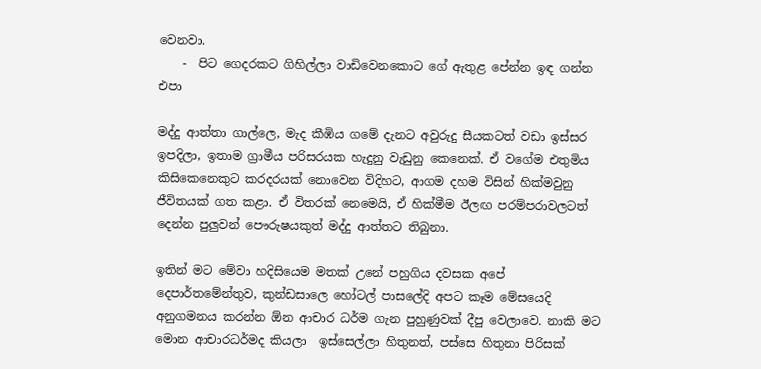වෙනවා.
    -  පිට ගෙදරකට ගිහිල්ලා වාඩිවෙනකොට ගේ ඇතුළ පේන්න ඉඳ ගන්න එපා

මද්දු ආත්තා ගාල්ලෙ, මැද කීඹිය ගමේ දැනට අවුරුදු සීයකටත් වඩා ඉස්සර ඉපදිලා, ඉතාම ග්‍රාමීය පරිසරයක හැදුනු වැඩුනු කෙනෙක්. ඒ වගේම එතුමිය කිසිකෙනෙකුට කරදරයක් නොවෙන විදිහට, ආගම දහම විසින් හික්මවුනු ජීවිතයක් ගත කළා. ඒ විතරක් නෙමෙයි, ඒ හික්මීම ඊලඟ පරම්පරාවලටත් දෙන්න පුලුවන් පෞරුෂයකුත් මද්දු ආත්තට තිබුනා.

ඉතින් මට මේවා හදිසියෙම මතක් උනේ පහුගිය දවසක අපේ දෙපාර්තමේන්තුව, කුන්ඩසාලෙ හෝටල් පාසලේදි අපට කෑම මේසයෙදි අනුගමනය කරන්න ඕන ආචාර ධර්ම ගැන පුහුණුවක් දීපු වෙලාවෙ. නාකි මට මොන ආචාරධර්මද කියලා  ඉස්සෙල්ලා හිතුනත්, පස්සෙ හිතුනා පිරිසක්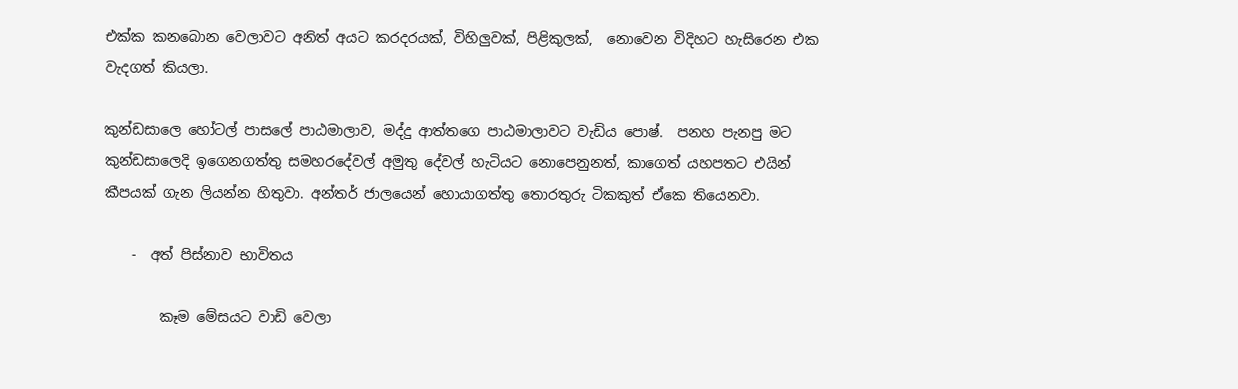එක්ක කනබොන වෙලාවට අනිත් අයට කරදරයක්, විහිලුවක්, පිළිකුලක්,  නොවෙන විදිහට හැසිරෙන එක වැදගත් කියලා.

කුන්ඩසාලෙ හෝටල් පාසලේ පාඨමාලාව, මද්දු ආත්තගෙ පාඨමාලාවට වැඩිය පොෂ්.  පනහ පැනපු මට කුන්ඩසාලෙදි ඉගෙනගත්තු සමහරදේවල් අමුතු දේවල් හැටියට නොපෙනුනත්, කාගෙත් යහපතට එයින් කීපයක් ගැන ලියන්න හිතුවා. අන්තර් ජාලයෙන් හොයාගත්තු තොරතුරු ටිකකුත් ඒකෙ තියෙනවා.

    -  අත් පිස්නාව භාවිතය

        කෑම මේසයට වාඩි වෙලා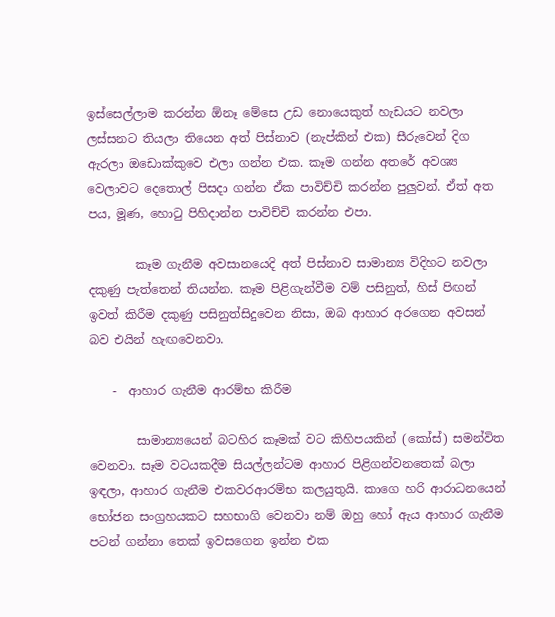ඉස්සෙල්ලාම කරන්න ඕනෑ මේසෙ උඩ නොයෙකුත් හැඩයට නවලා ලස්සනට තියලා තියෙන අත් පිස්නාව (නැප්කින් එක) සීරුවෙන් දිග ඇරලා ඔඩොක්කුවෙ එලා ගන්න එක. කෑම ගන්න අතරේ අවශ්‍ය වෙලාවට දෙතොල් පිසදා ගන්න ඒක පාවිච්චි කරන්න පුලුවන්. ඒත් අත පය, මූණ, හො‍ටු පිහිදාන්න පාවිච්චි කරන්න එපා.

        කෑම ගැනීම අවසානයෙදි අත් පිස්නාව සාමාන්‍ය විදිහට නවලා දකුණු පැත්තෙන් තියන්න. කෑම පිළිගැන්වීම වම් පසිනුත්, හිස් පිඟන් ඉවත් කිරීම දකුණු පසිනුත්සිදුවෙන නිසා, ඔබ ආහාර අරගෙන අවසන් බව එයින් හැඟවෙනවා.

    -  ආහාර ගැනීම ආරම්භ කිරීම

        සාමාන්‍යයෙන් බටහිර කෑමක් වට කිහිපයකින් (කෝස්) සමන්විත වෙනවා. සෑම වටයකදීම සියල්ලන්ටම ආහාර පිළිගන්වනතෙක් බලා ඉඳලා, ආහාර ගැනීම එකවරආරම්භ කලයුතුයි. කාගෙ හරි ආරාධනයෙන් භෝජන සංග්‍රහයකට සහභාගි වෙනවා නම් ඔහු හෝ ඇය ආහාර ගැනීම පටන් ගන්නා තෙක් ඉවසගෙන ඉන්න එක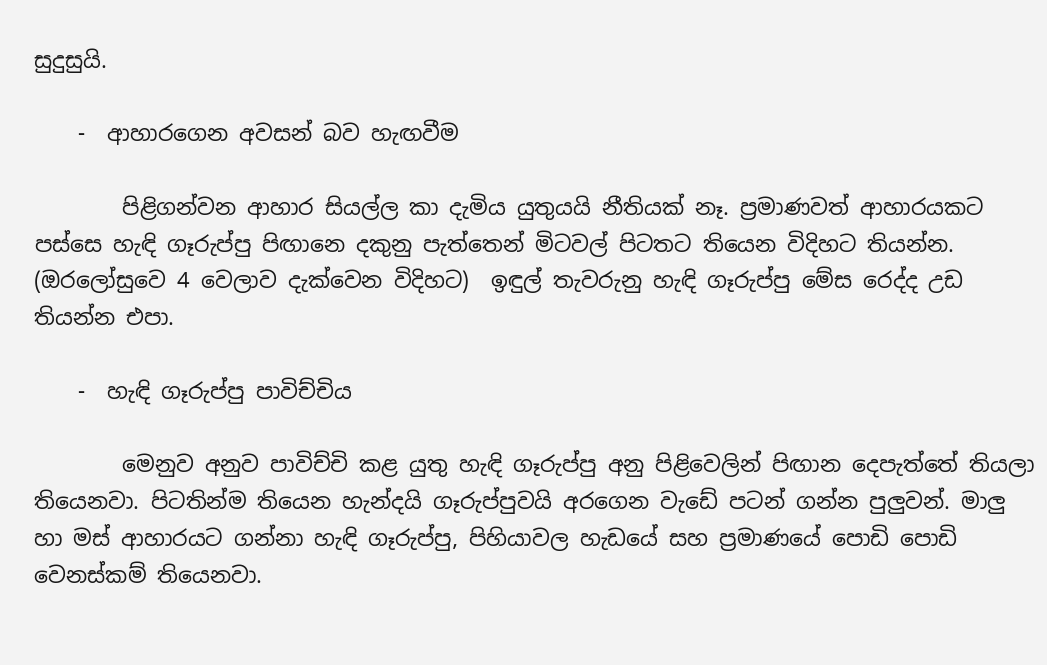සුදුසුයි.

    -  ආහාරගෙන අවසන් බව හැඟවීම

        පිළිගන්වන ආහාර සියල්ල කා දැමිය යුතුයයි නීතියක් නෑ. ප්‍රමාණවත් ආහාරයකට පස්සෙ හැඳි ගෑරුප්පු පිඟානෙ දකුනු පැත්තෙන් මිටවල් පිටතට තියෙන විදිහට තියන්න. (ඔරලෝසුවෙ 4 වෙලාව දැක්වෙන විදිහට)  ඉඳුල් තැවරුනු හැඳි ගෑරුප්පු මේස රෙද්ද උඩ තියන්න එපා.

    -  හැඳි ගෑරුප්පු පාවිච්චිය

        මෙනුව අනුව පාවිච්චි කළ යුතු හැඳි ගෑරුප්පු අනු පිළිවෙලින් පිඟාන දෙපැත්තේ තියලා තියෙනවා. පිටතින්ම තියෙන හැන්දයි ගෑරුප්පුවයි අරගෙන වැඩේ පටන් ගන්න පුලුවන්. මාලු හා මස් ආහාරයට ගන්නා හැඳි ගෑරුප්පු, පිහියාවල හැඩයේ සහ ප්‍රමාණයේ පොඩි පොඩි වෙනස්කම් තියෙනවා.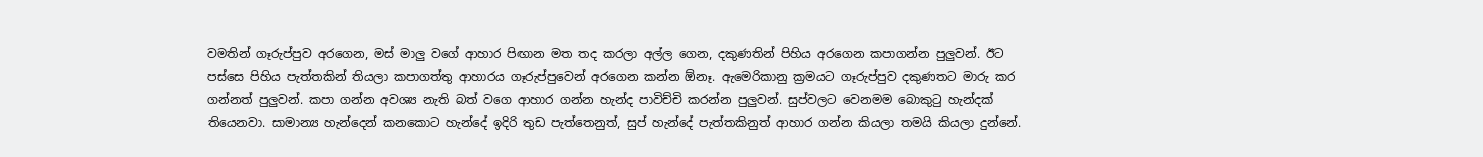වමතින් ගෑරුප්පුව අරගෙන, මස් මාලු වගේ ආහාර පිඟාන මත තද කරලා අල්ල ගෙන, දකුණතින් පිහිය අරගෙන කපාගන්න පුලුවන්. ඊට පස්සෙ පිහිය පැත්තකින් තියලා කපාගත්තු ආහාරය ගෑරුප්පුවෙන් අරගෙන කන්න ඕනෑ. ඇමෙරිකානු ක්‍රමයට ගෑරුප්පුව දකුණතට මාරු කර ගන්නත් පුලුවන්. කපා ගන්න අවශ්‍ය නැති බත් වගෙ ආහාර ගන්න හැන්ද පාවිච්චි කරන්න පුලුවන්. සුප්වලට වෙනමම බොකු‍ටු හැන්දක් තියෙනවා. සාමාන්‍ය හැන්දෙන් කනකොට හැන්දේ ඉදිරි තුඩ පැත්තෙනුත්, සුප් හැන්දේ පැත්තකිනුත් ආහාර ගන්න කියලා තමයි කියලා දුන්නේ.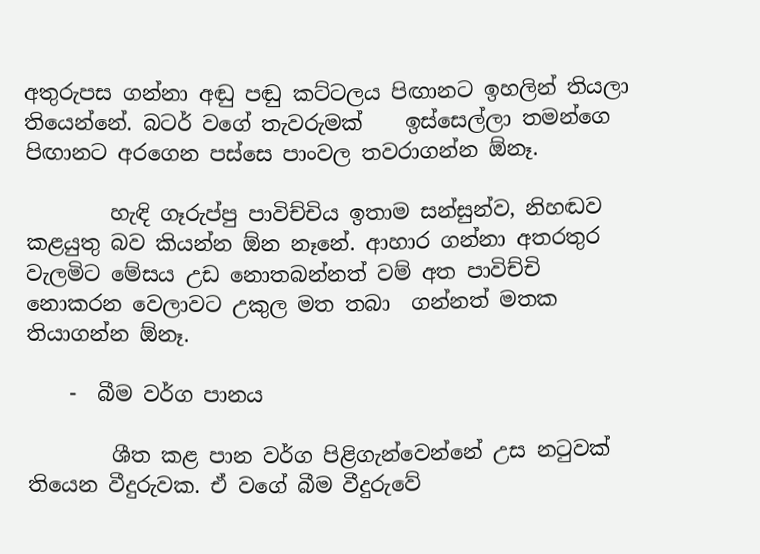අතුරුපස ගන්නා අඬු පඬු කට්ටලය පිඟානට ඉහලින් තියලා තියෙන්නේ. බටර් වගේ තැවරුමක්    ඉස්සෙල්ලා තමන්ගෙ පිඟානට අරගෙන පස්සෙ පාංවල තවරාගන්න ඕනෑ.

        හැඳි ගෑරුප්පු පාවිච්චිය ඉතාම සන්සුන්ව, නිහඬව කළයුතු බව කියන්න ඕන නෑනේ. ආහාර ගන්නා අතරතුර වැලමිට මේසය උඩ නොතබන්නත් වම් අත පාවිච්චි නොකරන වෙලාවට උකුල මත තබා  ගන්නත් මතක තියාගන්න ඕනෑ.

    -  බීම වර්ග පානය

        ශීත කළ පාන වර්ග පිළිගැන්වෙන්නේ උස න‍ටුවක් තියෙන වීදුරුවක. ඒ වගේ බීම වීදුරුවේ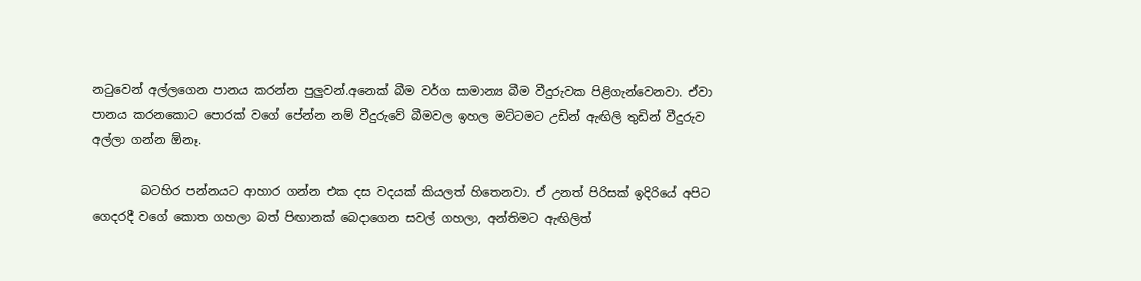න‍ටුවෙන් අල්ලගෙන පානය කරන්න පුලුවන්.අනෙක් බීම වර්ග සාමාන්‍ය බීම වීදුරුවක පිළිගැන්වෙනවා. ඒවා පානය කරනකොට පොරක් වගේ පේන්න නම් වීදුරුවේ බීමවල ඉහල මට්ටමට උඩින් ඇඟිලි තුඩින් වීදුරුව  අල්ලා ගන්න ඕනෑ.

        බටහිර පන්නයට ආහාර ගන්න එක දස වදයක් කියලත් හිතෙනවා. ඒ උනත් පිරිසක් ඉදිරියේ අපිට ගෙදරදී වගේ කොත ගහලා බත් පිඟානක් බෙදාගෙන සවල් ගහලා, අන්තිමට ඇඟිලිත්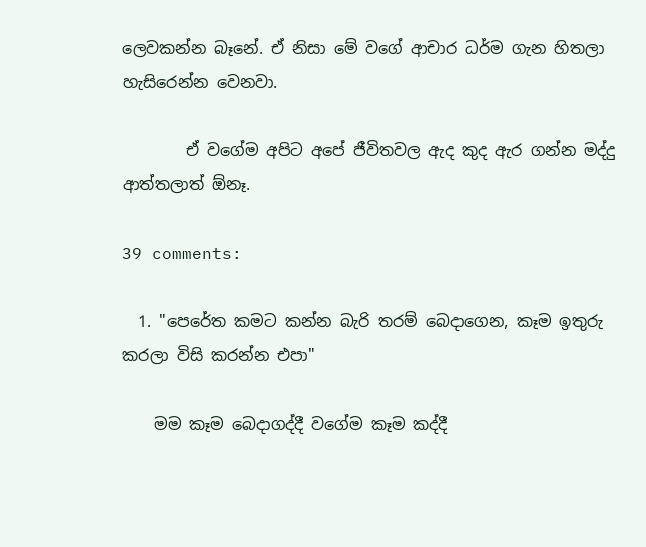ලෙවකන්න බෑනේ. ඒ නිසා මේ වගේ ආචාර ධර්ම ගැන හිතලා හැසිරෙන්න වෙනවා.

        ඒ වගේම අපිට අපේ ජීවිතවල ඇද කුද ඇර ගන්න මද්දු ආත්තලාත් ඕනෑ.

39 comments:

  1. "පෙරේත කමට කන්න බැරි තරම් බෙදාගෙන, කෑම ඉතුරු කරලා විසි කරන්න එපා"

    මම කෑම බෙදාගද්දී වගේම කෑම කද්දී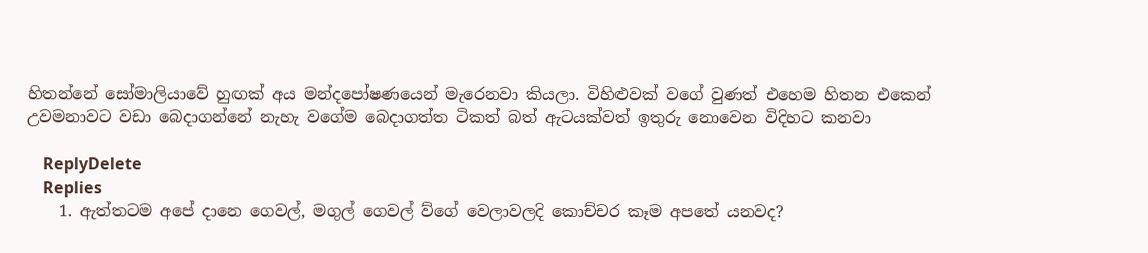හිතන්නේ සෝමාලියාවේ හුඟක් අය මන්දපෝෂණයෙන් මැරෙනවා කියලා. විහිළුවක් වගේ වුණත් එහෙම හිතන එකෙන් උවමනාවට වඩා බෙදාගන්නේ නැහැ වගේම බෙදාගත්ත ටිකත් බත් ඇටයක්වත් ඉතුරු නොවෙන විදිහට කනවා

    ReplyDelete
    Replies
    1. ඇත්තටම අපේ දානෙ ගෙවල්, මගුල් ගෙවල් ව්ගේ වෙලාවලදි කොච්චර කෑම අපතේ යනවද?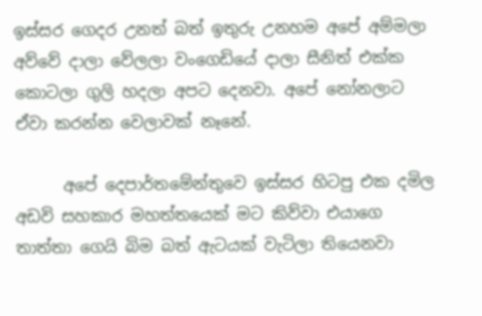ඉස්සර ගෙදර උනත් බත් ඉතුරු උනහම අපේ අම්මලා අව්වේ දාලා වේලලා වංගෙඩියේ දාලා සීනිත් එක්ක කොටලා ගුලි හදලා අපට දෙනවා. අපේ නෝනලාට ඒවා කරන්න වෙලාවක් නෑනේ.

      අපේ දෙපාර්තමේන්තුවෙ ඉස්සර හිටපු එක දමිල අඩවි සහකාර මහත්තයෙක් මට කිව්වා එයාගෙ තාත්තා ගෙයි බිම බත් ඇටයක් වැටිලා තියෙනවා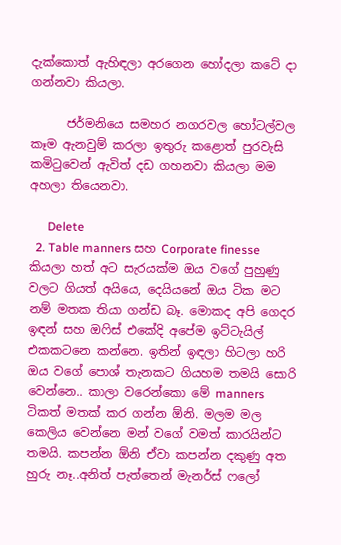දැක්කොත් ඇහිඳලා අරගෙන හෝදලා කටේ දා ගන්නවා කියලා.

      ජර්මනියෙ සමහර නගරවල හෝටල්වල කෑම ඇනවුම් කරලා ඉතුරු කළොත් පුරවැසි කමි‍ටුවෙන් ඇවිත් දඩ ගහනවා කියලා මම අහලා තියෙනවා.

      Delete
  2. Table manners සහ Corporate finesse කියලා හත් අට සැරයක්ම ඔය වගේ පුහුණු වලට ගියත් අයියෙ, දෙයියනේ ඔය ටික මට නම් මතක තියා ගන්ඩ බෑ. මොකද අපි ගෙදර ඉඳන් සහ ඔෆිස් එකේදි අපේම ඉට්ටැයිල් එකකටනෙ කන්නෙ. ඉතින් ඉඳලා හිටලා හරි ඔය වගේ පොශ් තැනකට ගියහම තමයි සොරි වෙන්නෙ.. කාලා වරෙන්කො මේ manners ටිකත් මතක් කර ගන්න ඕනි. මලම මල කෙලිය වෙන්නෙ මන් වගේ වමත් කාරයින්ට තමයි. කපන්න ඕනි ඒවා කපන්න දකුණු අත හුරු නෑ..අනිත් පැත්තෙන් මැනර්ස් ෆලෝ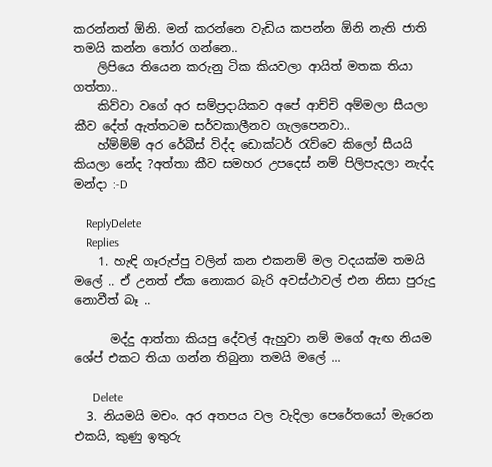කරන්නත් ඕනි. මන් කරන්නෙ වැඩිය කපන්න ඕනි නැති ජාති තමයි කන්න තෝර ගන්නෙ..
    ලිපියෙ තියෙන කරුනු ටික කියවලා ආයිත් මතක තියා ගත්තා..
    කිව්වා වගේ අර සම්ප්‍රදායිකව අපේ ආච්චි අම්මලා සීයලා කීව දේත් ඇත්තටම සර්වකාලීනව ගැලපෙනවා..
    හ්ම්ම්ම් අර රේබීස් විද්ද ඩොක්ටර් රැව්වෙ කිලෝ සීයයි කියලා නේද ?අත්තා කීව සමහර උපදෙස් නම් පිලිපැදලා නැද්ද මන්දා :-D

    ReplyDelete
    Replies
    1. හැඳි ගෑරුප්පු වලින් කන එකනම් මල වදයක්ම තමයි මලේ .. ඒ උනත් ඒක නොකර බැරි අවස්ථාවල් එන නිසා පුරුදු නොවීත් බෑ ..

      මද්දු ආත්තා කියපු දේවල් ඇහුවා නම් මගේ ඇඟ නියම ශේප් එකට තියා ගන්න තිබුනා තමයි මලේ ...

      Delete
  3. නියමයි මචං. අර අතපය වල වැදිලා පෙරේතයෝ මැරෙන එකයි, කුණු ඉතුරු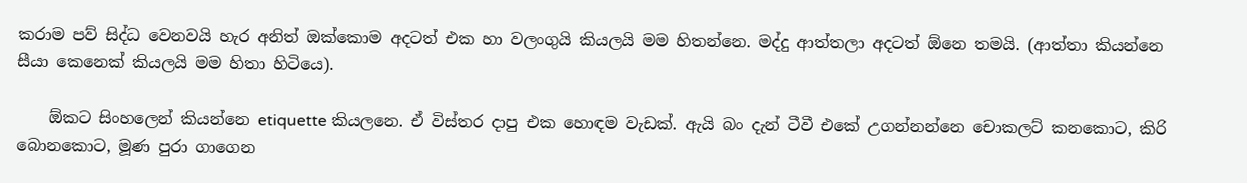කරාම පව් සිද්ධ වෙනවයි හැර අනිත් ඔක්කොම අදටත් එක හා වලංගුයි කියලයි මම හිතන්නෙ. මද්දු ආත්තලා අදටත් ඕනෙ තමයි. (ආත්තා කියන්නෙ සීයා කෙනෙක් කියලයි මම හිතා හිටියෙ).

    ඕකට සිංහලෙන් කියන්නෙ etiquette කියලනෙ. ඒ විස්තර දාපු එක හොඳම වැඩක්. ඇයි බං දැන් ටීවී එකේ උගන්නන්නෙ චොකලට් කනකොට, කිරි බොනකොට, මූණ පුරා ගාගෙන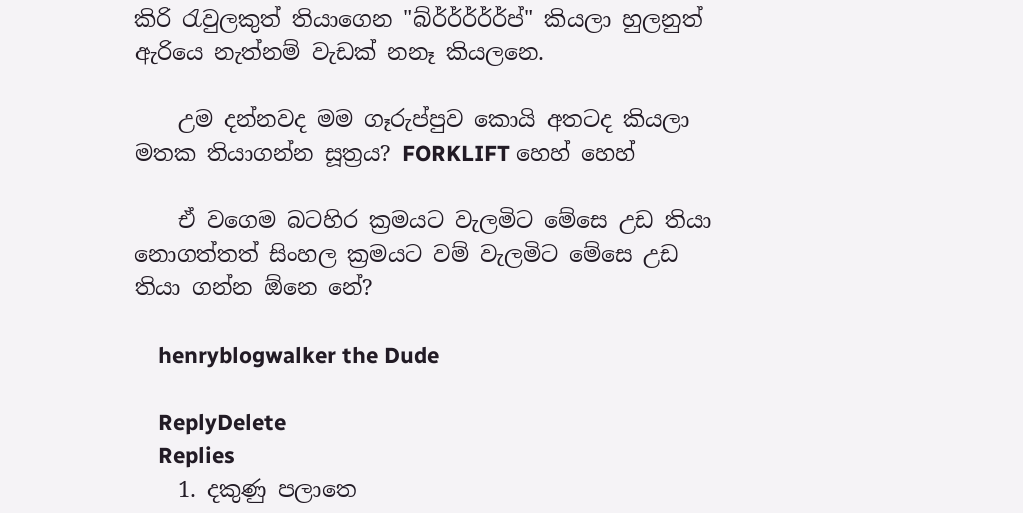කිරි ‍රැවුලකුත් තියාගෙන "බ්ර්ර්ර්ර්ර්ප්" කියලා හුලනුත් ඇරියෙ නැත්නම් වැඩක් නනෑ කියලනෙ.

    උම දන්නවද මම ගෑරුප්පුව කොයි අතටද කියලා මතක තියාගන්න සූත්‍රය? FORKLIFT හෙහ් හෙහ්

    ඒ වගෙම බටහිර ක්‍රමයට වැලමිට මේසෙ උඩ තියා නොගත්තත් සිංහල ක්‍රමයට වම් වැලමිට මේසෙ උඩ තියා ගන්න ඕනෙ නේ?

    henryblogwalker the Dude

    ReplyDelete
    Replies
    1. දකුණු පලාතෙ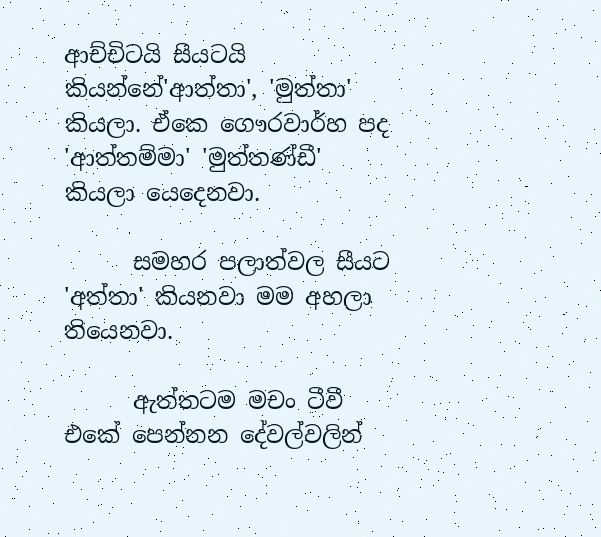ආච්චිටයි සීයටයි කියන්නේ'ආත්තා', 'මුත්තා' කියලා. ඒකෙ ගෞරවාර්හ පද 'ආත්තම්මා' 'මුත්තණ්ඩී' කියලා යෙදෙනවා.

      සමහර පලාත්වල සීයට 'අත්තා' කියනවා මම අහලා තියෙනවා.

      ඇත්තටම මචං ටීවී එකේ පෙන්නන දේවල්වලින්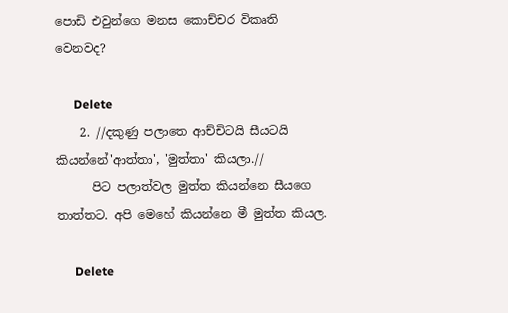පොඩි එවුන්ගෙ මනස කොච්චර විකෘති වෙනවද?

      Delete
    2. //දකුණු පලාතෙ ආච්චිටයි සීයටයි කියන්නේ'ආත්තා', 'මුත්තා' කියලා.//
      පිට පලාත්වල මුත්ත කියන්නෙ සීයගෙ තාත්තට. අපි මෙහේ කියන්නෙ මී මුත්ත කියල.

      Delete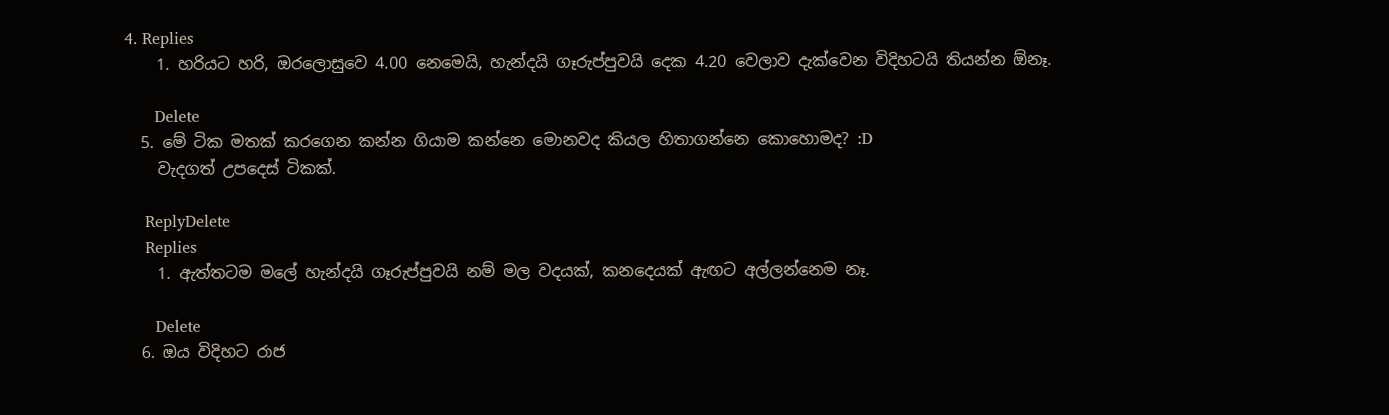4. Replies
    1. හරියට හරි, ඔරලොසුවෙ 4.00 නෙමෙයි, හැන්දයි ගෑරුප්පුවයි දෙක 4.20 වෙලාව දැක්වෙන විදිහටයි තියන්න ඕනෑ.

      Delete
  5. මේ ටික මතක් කරගෙන කන්න ගියාම කන්නෙ මොනවද කියල හිතාගන්නෙ කොහොමද? :D
    වැදගත් උපදෙස් ටිකක්.

    ReplyDelete
    Replies
    1. ඇත්තටම මලේ හැන්දයි ගෑරුප්පුවයි නම් මල වදයක්, කනදෙයක් ඇඟට අල්ලන්නෙම නෑ.

      Delete
  6. ඔය විදිහට රාජ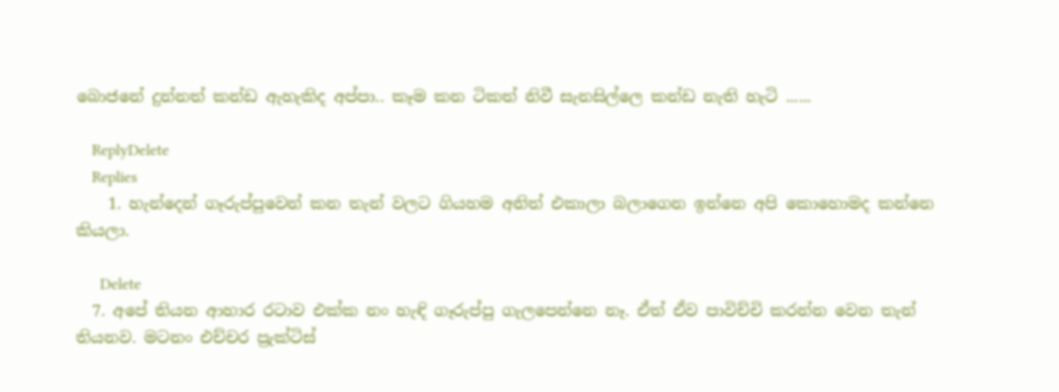බොජනේ දුන්නත් කන්ඩ ඇහැකිද අප්පා.. කෑම කන ටිකත් නිවී සැනසිල්ලෙ කන්ඩ නැති හැටි ......

    ReplyDelete
    Replies
    1. හැන්දෙන් ගෑරුප්පුවෙන් කන තැන් වලට ගියහම අනිත් එකාලා බලාගෙන ඉන්නෙ අපි කොහොමද කන්නෙ කියලා.

      Delete
  7. අපේ තියන ආහාර රටාව එක්ක නං හැඳි ගෑරුප්පු ගැලපෙන්නෙ නෑ. ඒත් ඒව පාවිච්චි කරන්න වෙන තැන් තියනව. මටනං එච්චර ප්‍රැක්ටිස්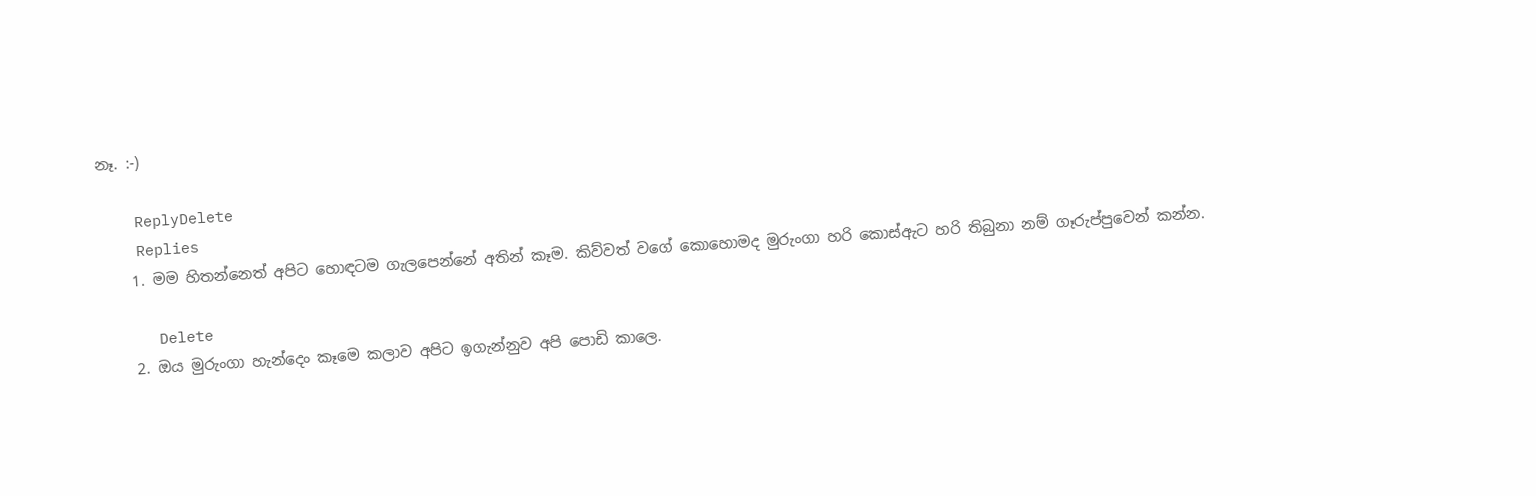නෑ. :-)

    ReplyDelete
    Replies
    1. මම හිතන්නෙත් අපිට හොඳටම ගැලපෙන්නේ අතින් කෑම. කිව්වත් වගේ කොහොමද මුරුංගා හරි කොස්ඇට හරි තිබුනා නම් ගෑරුප්පුවෙන් කන්න.

      Delete
    2. ඔය මුරුංගා හැන්දෙං කෑමෙ කලාව අපිට ඉගැන්නුව අපි පොඩි කාලෙ.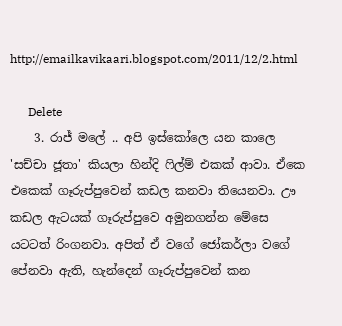http://emailkavikaari.blogspot.com/2011/12/2.html

      Delete
    3. රාජ් මලේ .. අපි ඉස්කෝලෙ යන කාලෙ 'සච්චා ජූතා' කියලා හින්දි ‍ෆිල්ම් එකක් ආවා. ඒකෙ එකෙක් ගෑරුප්පුවෙන් කඩල කනවා තියෙනවා. ඌ කඩල ඇටයක් ගෑරුප්පුවෙ අමුනගන්න මේසෙ යටටත් රිංගනවා. අපිත් ඒ වගේ ජෝකර්ලා වගේ පේනවා ඇති, හැන්දෙන් ගෑරුප්පුවෙන් කන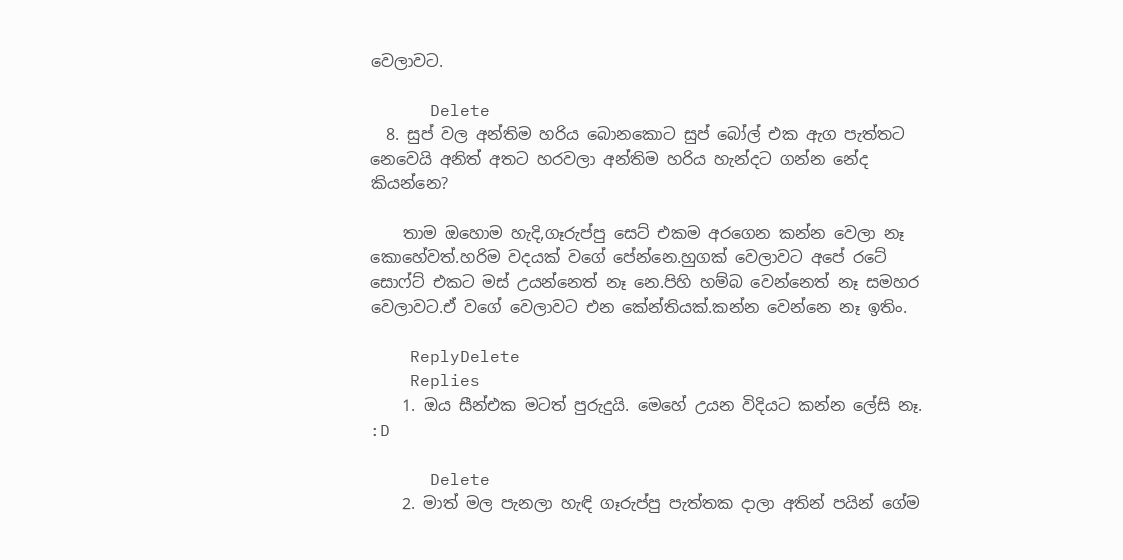වෙලාවට.

      Delete
  8. සුප් වල අන්තිම හරිය බොනකොට සුප් බෝල් එක ඇග පැත්තට නෙවෙයි අනිත් අතට හරවලා අන්තිම හරිය හැන්දට ගන්න නේද කියන්නෙ?

    තාම ඔහොම හැදි,ගෑරුප්පු සෙට් එකම අරගෙන කන්න වෙලා නෑ කොහේවත්.හරිම වදයක් වගේ පේන්නෙ.හුගක් වෙලාවට අපේ රටේ සොෆ්ට් එකට මස් උයන්නෙත් නෑ නෙ.පිහි හම්බ වෙන්නෙත් නෑ සමහර වෙලාවට.ඒ වගේ වෙලාවට එන කේන්තියක්.කන්න වෙන්නෙ නෑ ඉතිං.

    ReplyDelete
    Replies
    1. ඔය සීන්එක මටත් පුරුදුයි. මෙහේ උයන විදියට කන්න ලේසි නෑ. :D

      Delete
    2. මාත් මල පැනලා හැඳි ගෑරුප්පු පැත්තක දාලා අතින් පයින් ගේම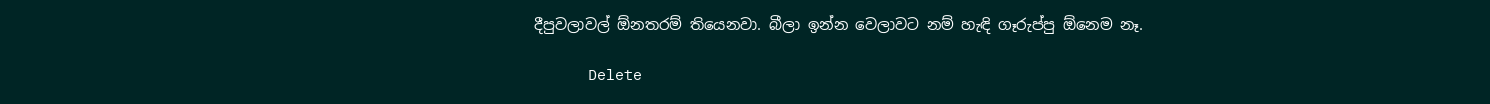දීපුවලාවල් ඕනතරම් තියෙනවා. බීලා ඉන්න වෙලාවට නම් හැඳි ගෑරුප්පු ඕනෙම නෑ.

      Delete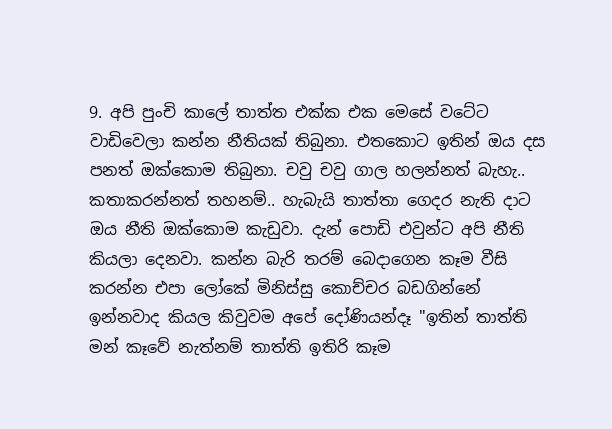9. අපි පුංචි කාලේ තාත්ත එක්ක එක මෙසේ වටේට වාඩිවෙලා කන්න නීතියක් තිබුනා. එතකොට ඉතින් ඔය දස පනත් ඔක්කොම තිබුනා. චවු චවු ගාල හලන්නත් බැහැ.. කතාකරන්නත් තහනම්.. හැබැයි තාත්තා ගෙදර නැති දාට ඔය නීති ඔක්කොම කැඩුවා. දැන් පොඩි එවුන්ට අපි නීති කියලා දෙනවා. කන්න බැරි තරම් බෙදාගෙන කෑම වීසි කරන්න එපා ලෝකේ මිනිස්සු කොච්චර බඩගින්නේ ඉන්නවාද කියල කිවුවම අපේ දෝණියන්දෑ "ඉතින් තාත්ති මන් කෑවේ නැත්නම් තාත්ති ඉතිරි කෑම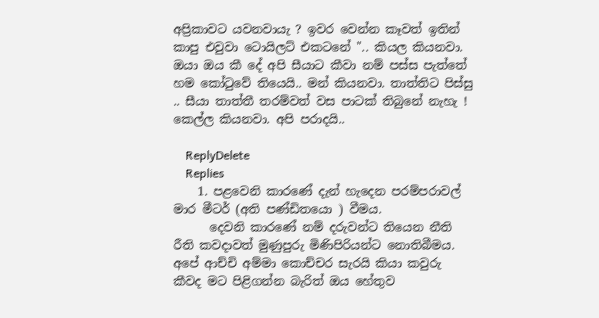අප්‍රිකාවට යවනවායැ ? ඉවර වෙන්න කෑවත් ඉතින් කාපු එවුවා ටොයිලට් එකටනේ ".. කියල කියනවා. ඔයා ඔය කී දේ අපි සීයාට කීවා නම් පස්ස පැත්තේ හම කෝටුවේ තියෙයි.. මන් කියනවා. තාත්තිට පිස්සු .. සීයා තාත්තී තරම්වත් වස පාටක් තිබුනේ නැහැ ! කෙල්ල කියනවා. අපි පරාදයි..

    ReplyDelete
    Replies
    1. පළවෙනි කාරණේ දැන් හැදෙන පරම්පරාවල් මාර මීටර් (අති පණ්ඩිතයො ) වීමය.
      දෙවනි කාරණේ නම් දරුවන්ට තියෙන නීති රීති කවදාවත් මුණුපුරු මිණිපිරියන්ට නොතිබීමය. අපේ ආච්චි අම්මා කොච්චර සැරයි කියා කවුරු කීවද මට පිළිගන්න බැරිත් ඔය හේතුව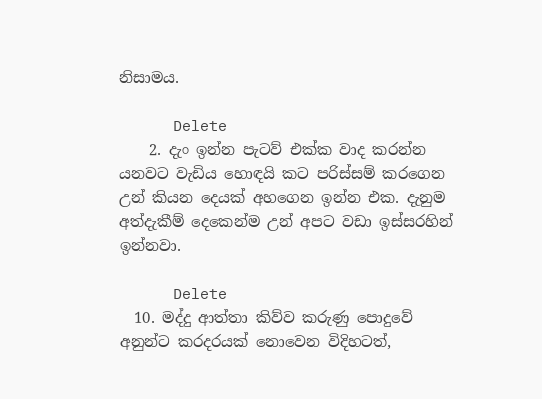නිසාමය.

      Delete
    2. දැං ඉන්න පැටව් එක්ක වාද කරන්න යනවට වැඩිය හොඳයි කට පරිස්සම් කරගෙන උන් කියන දෙයක් අහගෙන ඉන්න එක. දැනුම අත්දැකීම් දෙකෙන්ම උන් අපට වඩා ඉස්සරහින් ඉන්නවා.

      Delete
  10. මද්දු ආත්තා කිව්ව කරුණු පොදුවේ අනුන්ට කරදරයක් නොවෙන විදිහටත්,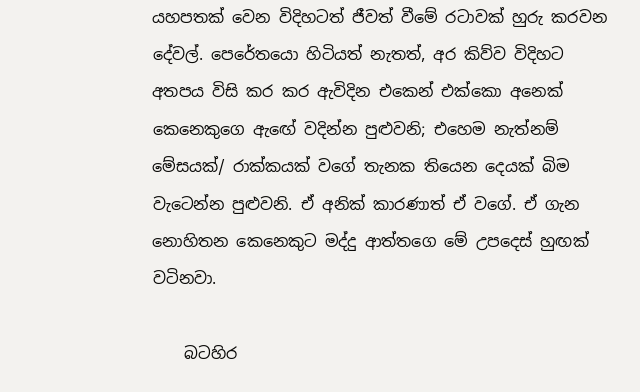යහපතක් වෙන විදිහටත් ජීවත් වීමේ රටාවක් හුරු කරවන දේවල්. පෙරේතයො හිටියත් නැතත්, අර කිව්ව විදිහට අතපය විසි කර කර ඇවිදින එකෙන් එක්කො අනෙක් කෙනෙකුගෙ ඇඟේ වදින්න පුළුවනි; එහෙම නැත්නම් මේසයක්/ රාක්කයක් වගේ තැනක තියෙන දෙයක් බිම වැටෙන්න පුළුවනි. ඒ අනික් කාරණාත් ඒ වගේ. ඒ ගැන නොහිතන කෙනෙකුට මද්දු ආත්තගෙ මේ උපදෙස් හුඟක් වටිනවා.

    බටහිර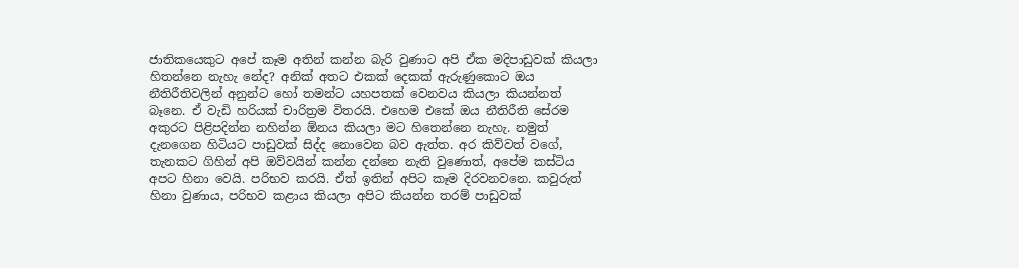ජාතිකයෙකුට අපේ කෑම අතින් කන්න බැරි වුණාට අපි ඒක මදිපාඩුවක් කියලා හිතන්නෙ නැහැ නේද? අනික් අතට එකක් දෙකක් ඇරුණුකොට ඔය නීතිරීතිවලින් අනුන්ට හෝ තමන්ට යහපතක් වෙනවය කියලා කියන්නත් බෑනෙ. ඒ වැඩි හරියක් චාරිත්‍රම විතරයි. එහෙම එකේ ඔය නීතිරීති සේරම අකුරට පිළිපදින්න නහින්න ඕනය කියලා මට හිතෙන්නෙ නැහැ. නමුත් දැනගෙන හිටියට පාඩුවක් සිද්ද නොවෙන බව ඇත්ත. අර කිව්වත් වගේ, තැනකට ගිහින් අපි ඔව්වයින් කන්න දන්නෙ නැති වුණොත්, අපේම කස්ටිය අපට හිනා වෙයි. පරිභව කරයි. ඒත් ඉතින් අපිට කෑම දිරවනවනෙ. කවුරුත් හිනා වුණාය, පරිභව කළාය කියලා අපිට කියන්න තරම් පාඩුවක්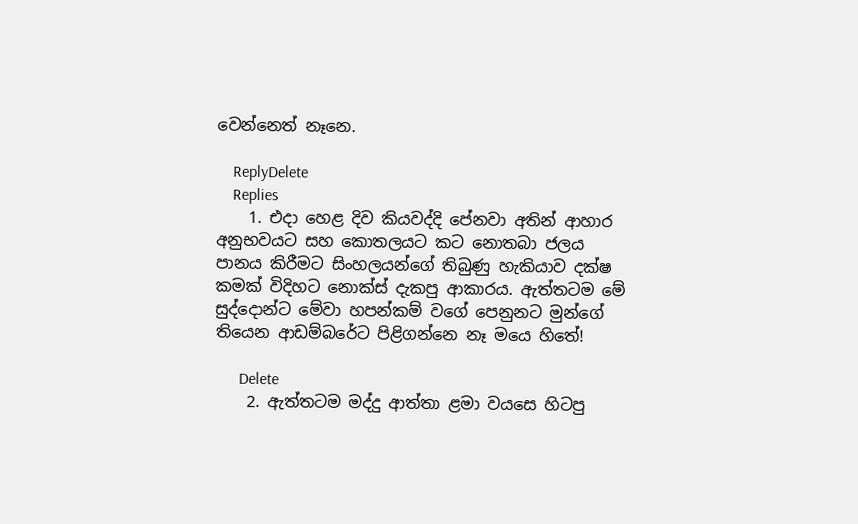වෙන්නෙත් නෑනෙ.

    ReplyDelete
    Replies
    1. එදා හෙළ දිව කියවද්දි පේනවා අතින් ආහාර අනුභවයට සහ කොතලයට කට නොතබා ජලය පානය කිරීමට සිංහලයන්ගේ තිබුණු හැකියාව දක්ෂ කමක් විදිහට නොක්ස් දැකපු ආකාරය. ඇත්තටම මේ සුද්දොන්ට මේවා හපන්කම් වගේ පෙනුනට මුන්ගේ තියෙන ආඩම්බරේට පිළිගන්නෙ නෑ මයෙ හිතේ!

      Delete
    2. ඇත්තටම මද්දු ආත්තා ළමා වයසෙ හිටපු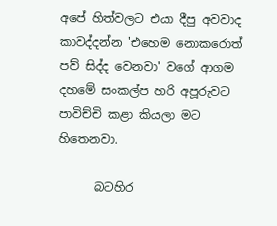අපේ හිත්වලට එයා දීපු අවවාද කාවද්දන්න 'එහෙම නොකරොත් පව් සිද්ද වෙනවා' වගේ ආගම දහමේ සංකල්ප හරි අපූරුවට පාවිච්චි කළා කියලා මට හිතෙනවා.

      බටහිර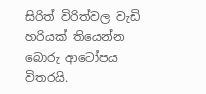සිරිත් විරිත්වල වැඩි හරියක් තියෙන්න බොරු ආටෝපය විතරයි.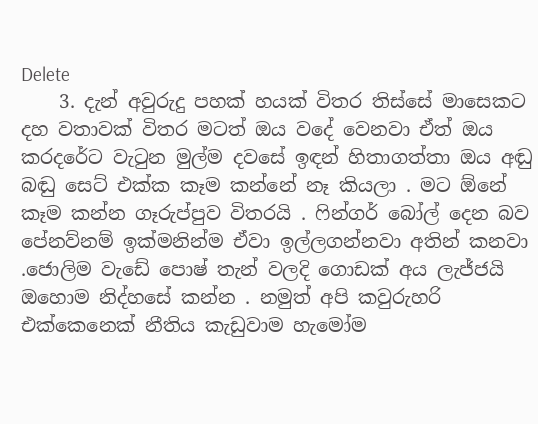Delete
    3. දැන් අවුරුදු පහක් හයක් විතර තිස්සේ මාසෙකට දහ වතාවක් විතර මටත් ඔය වදේ වෙනවා ඒත් ඔය කරදරේට වැටුන මුල්ම දවසේ ඉඳන් හිතාගත්තා ඔය අඬු බඬු සෙට් එක්ක කෑම කන්නේ නෑ කියලා . මට ඕනේ කෑම කන්න ගෑරුප්පුව විතරයි . ෆින්ගර් බෝල් දෙන බව පේනව්නම් ඉක්මනින්ම ඒවා ඉල්ලගන්නවා අතින් කනවා .ජොලිම වැඩේ පොෂ් තැන් වලදි ගොඩක් අය ලැජ්ජයි ඔහොම නිද්හසේ කන්න . නමුත් අපි කවුරුහරි එක්කෙනෙක් නීතිය කැඩුවාම හැමෝම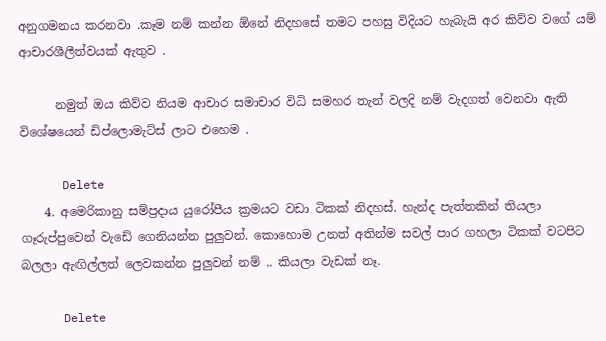අනුගමනය කරනවා .කෑම නම් කන්න ඕනේ නිදහසේ තමට පහසු විදියට හැබැයි අර කිව්ව වගේ යම් ආචාරශීලීත්වයක් ඇතුව .

      නමුත් ඔය කිව්ව නියම ආචාර සමාචාර විධි සමහර තැන් වලදි නම් වැදගත් වෙනවා ඇති විශේෂයෙන් ඩිප්ලොමැට්ස් ලාට එහෙම .

      Delete
    4. අමෙරිකානු සම්ප්‍රදාය යුරෝපීය ක්‍රමයට වඩා ටිකක් නිදහස්. හැන්ද පැත්තකින් තියලා ගෑරුප්පුවෙන් වැඩේ ගෙනියන්න පුලුවන්. කොහොම උනත් අතින්ම සවල් පාර ගහලා ටිකක් වටපිට බලලා ඇඟිල්ලත් ලෙවකන්න පුලුවන් නම් .. කියලා වැඩක් නෑ.

      Delete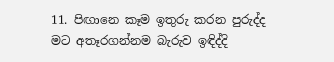11. පිඟානෙ කෑම ඉතුරු කරන පුරුද්ද මට අතෑරගන්නම බැරුව ඉඳිද්දි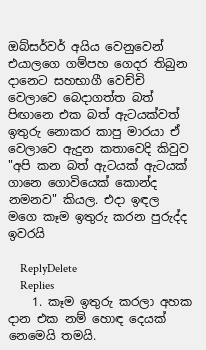ඔබ්සර්වර් අයිය වෙනුවෙන් එයාලගෙ ගම්පහ ගෙදර තිබුන දානෙට සහභාගී වෙච්චි වෙලාවෙ බෙදාගත්ත බත් පිඟානෙ එක බත් ඇටයක්වත් ඉතුරු නොකර කාපු මාරයා ඒ වෙලාවෙ ඇදුන කතාවෙදි කිවුව "අපි කන බත් ඇටයක් ඇටයක් ගානෙ ගොවියෙක් කොන්ද නමනව" කියල. එදා ඉඳල මගෙ කෑම ඉතුරු කරන පුරුද්ද ඉවරයි

    ReplyDelete
    Replies
    1. කෑම ඉතුරු කරලා අහක දාන එක නම් හොඳ දෙයක් නෙමෙයි තමයි.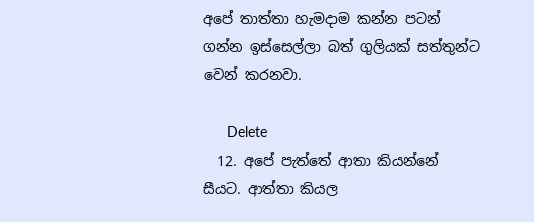අපේ තාත්තා හැමදාම කන්න පටන් ගන්න ඉස්සෙල්ලා බත් ගුලියක් සත්තුන්ට වෙන් කරනවා.

      Delete
  12. අපේ පැත්තේ ආතා කියන්නේ සීයට. ආත්තා කියල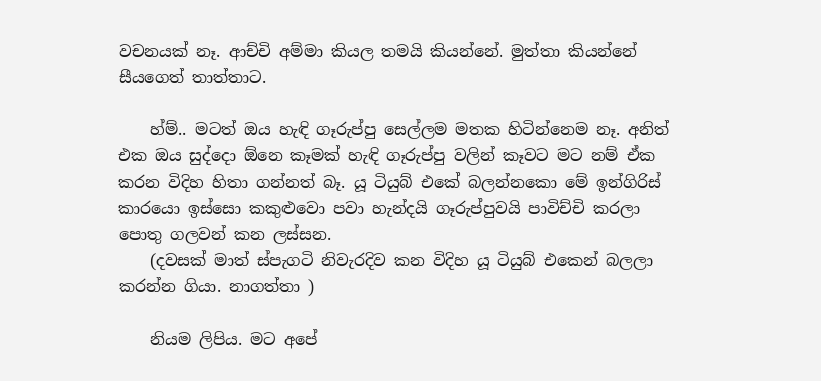වචනයක් නෑ. ආච්චි අම්මා කියල තමයි කියන්නේ. මුත්තා කියන්නේ සීයගෙත් තාත්තාට.

    හ්ම්.. මටත් ඔය හැඳි ගෑරුප්පු සෙල්ලම මතක හිටින්නෙම නෑ. අනිත් එක ඔය සුද්දො ඕනෙ කෑමක් හැඳි ගෑරුප්පු වලින් කෑවට මට නම් ඒක කරන විදිහ හිතා ගන්නත් බෑ. යූ ටියුබ් එකේ බලන්නකො මේ ඉන්ගිරිස් කාරයො ඉස්සො කකුළුවො පවා හැන්දයි ගෑරුප්පුවයි පාවිච්චි කරලා පොතු ගලවන් කන ලස්සන.
    (දවසක් මාත් ස්පැගටි නිවැරදිව කන විදිහ යූ ටියුබ් එකෙන් බලලා කරන්න ගියා. නාගත්තා )

    නියම ලිපිය. මට අපේ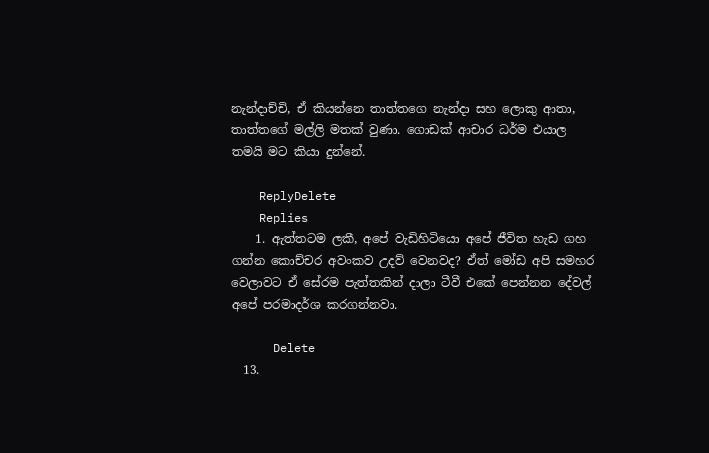නැන්දාච්චි, ඒ කියන්නෙ තාත්තගෙ නැන්දා සහ ලොකු ආතා, තාත්තගේ මල්ලි මතක් වුණා. ගොඩක් ආචාර ධර්ම එයාල තමයි මට කියා දුන්නේ.

    ReplyDelete
    Replies
    1. ඇත්තටම ලකී, අපේ වැඩිහිටියො අපේ ජීවිත හැඩ ගහ ගන්න කොච්චර අවංකව උදව් වෙනවද? ඒත් මෝඩ අපි සමහර වෙලාවට ඒ සේරම පැත්තකින් දාලා ටීවී එකේ පෙන්නන දේවල් අපේ පරමාදර්ශ කරගන්නවා.

      Delete
  13.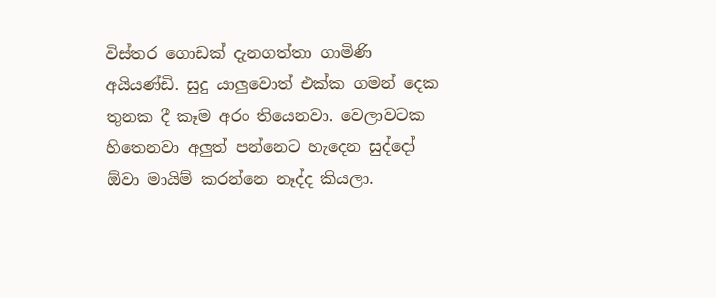විස්තර ගොඩක් දැනගත්තා ගාමිණි අයියණ්ඩි. සුදු යාලුවොත් එක්ක ගමන් දෙක තුනක දී කෑම අරං තියෙනවා. වෙලාවටක හිතෙනවා අලුත් පන්නෙට හැදෙන සුද්දෝ ඕවා මායිම් කරන්නෙ නෑද්ද කියලා.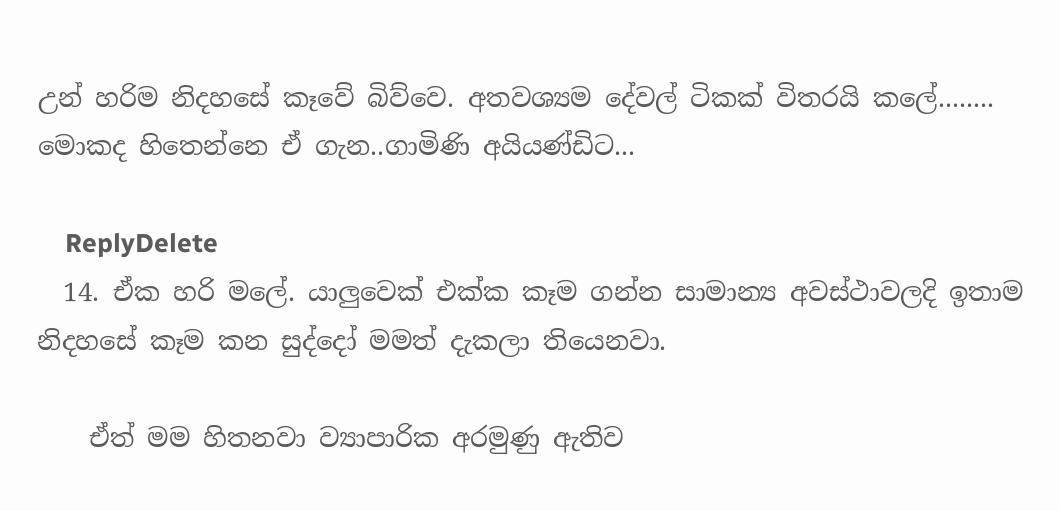උන් හරිම නිදහසේ කෑවේ බිව්වෙ. අතවශ්‍යම දේවල් ටිකක් විතරයි කලේ........ මොකද හිතෙන්නෙ ඒ ගැන..ගාමිණි අයියණ්ඩිට...

    ReplyDelete
  14. ඒක හරි මලේ. යාලුවෙක් එක්ක කෑම ගන්න සාමාන්‍ය අවස්ථාවලදි ඉතාම නිදහසේ කෑම කන සුද්දෝ මමත් දැකලා තියෙනවා.

    ඒත් මම හිතනවා ව්‍යාපාරික අරමුණු ඇතිව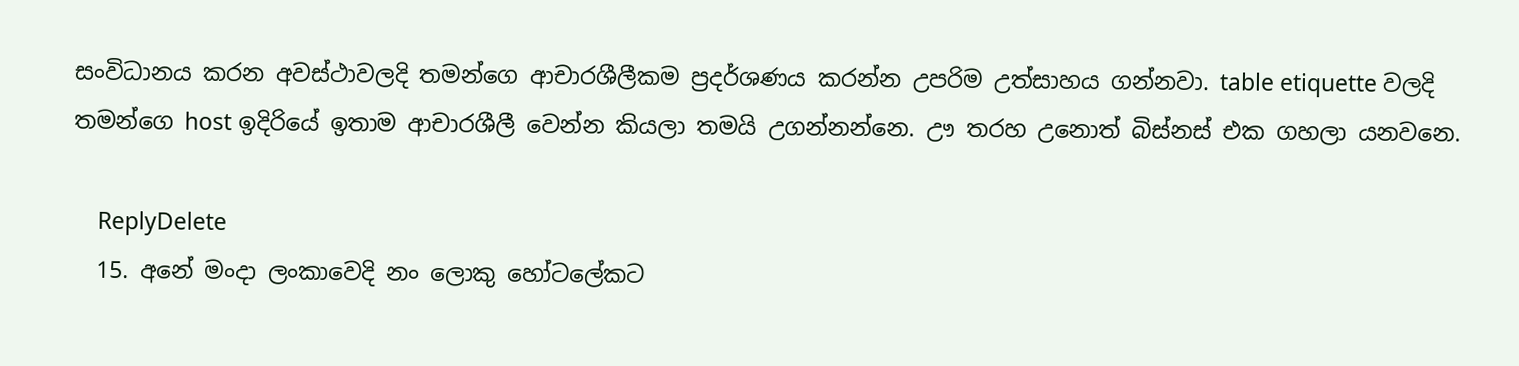සංවිධානය කරන අවස්ථාවලදි තමන්ගෙ ආචාරශීලීකම ප්‍රදර්ශණය කරන්න උපරිම උත්සාහය ගන්නවා. table etiquette වලදි තමන්ගෙ host ඉදිරියේ ඉතාම ආචාරශීලී වෙන්න කියලා තමයි උගන්නන්නෙ. ඌ තරහ උනොත් බිස්නස් එක ගහලා යනවනෙ.

    ReplyDelete
  15. අනේ මංදා ලංකාවෙදි නං ලොකු හෝටලේකට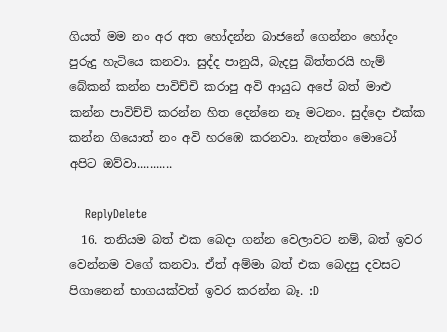ගියත් මම නං අර අත හෝදන්න බාජනේ ගෙන්නං හෝදං පුරුදු හැටියෙ කනවා. සුද්ද පානුයි, බැදපු බිත්තරයි හැම් බේකන් කන්න පාවිච්චි කරාපු අවි ආයුධ අපේ බත් මාළු කන්න පාවිච්චි කරන්න හිත දෙන්නෙ නෑ මටනං. සුද්දො එක්ක කන්න ගියොත් නං අවි හරඹෙ කරනවා. නැත්තං මොටෝ අපිට ඔව්වා...........

    ReplyDelete
  16. තනියම බත් එක බෙදා ගන්න වෙලාවට නම්, බත් ඉවර වෙන්නම වගේ කනවා. ඒත් අම්මා බත් එක බෙදපු දවසට පිගානෙන් භාගයක්වත් ඉවර කරන්න බෑ. :D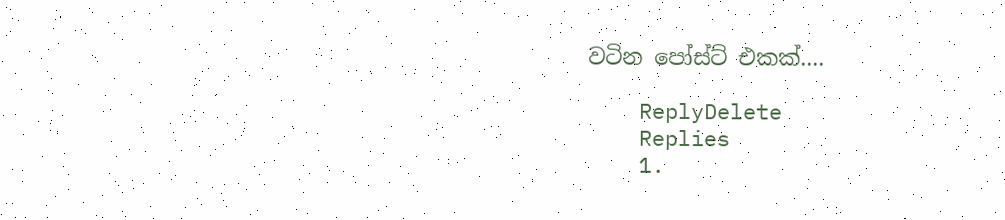වටින පෝස්ට් එකක්....

    ReplyDelete
    Replies
    1.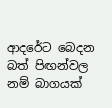ආදරේට බෙදන බත් පිඟන්වල නම් බාගයක්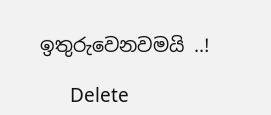ඉතුරුවෙනවමයි ..!

      Delete